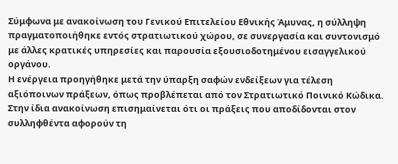Σύμφωνα με ανακοίνωση του Γενικού Επιτελείου Εθνικής Άμυνας, η σύλληψη πραγματοποιήθηκε εντός στρατιωτικού χώρου, σε συνεργασία και συντονισμό με άλλες κρατικές υπηρεσίες και παρουσία εξουσιοδοτημένου εισαγγελικού οργάνου.
Η ενέργεια προηγήθηκε μετά την ύπαρξη σαφών ενδείξεων για τέλεση αξιόποινων πράξεων, όπως προβλέπεται από τον Στρατιωτικό Ποινικό Κώδικα.
Στην ίδια ανακοίνωση επισημαίνεται ότι οι πράξεις που αποδίδονται στον συλληφθέντα αφορούν τη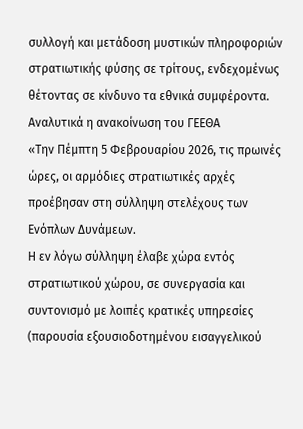συλλογή και μετάδοση μυστικών πληροφοριών στρατιωτικής φύσης σε τρίτους, ενδεχομένως θέτοντας σε κίνδυνο τα εθνικά συμφέροντα.
Αναλυτικά η ανακοίνωση του ΓΕΕΘΑ
«Την Πέμπτη 5 Φεβρουαρίου 2026, τις πρωινές ώρες, οι αρμόδιες στρατιωτικές αρχές προέβησαν στη σύλληψη στελέχους των Ενόπλων Δυνάμεων.
Η εν λόγω σύλληψη έλαβε χώρα εντός στρατιωτικού χώρου, σε συνεργασία και συντονισμό με λοιπές κρατικές υπηρεσίες (παρουσία εξουσιοδοτημένου εισαγγελικού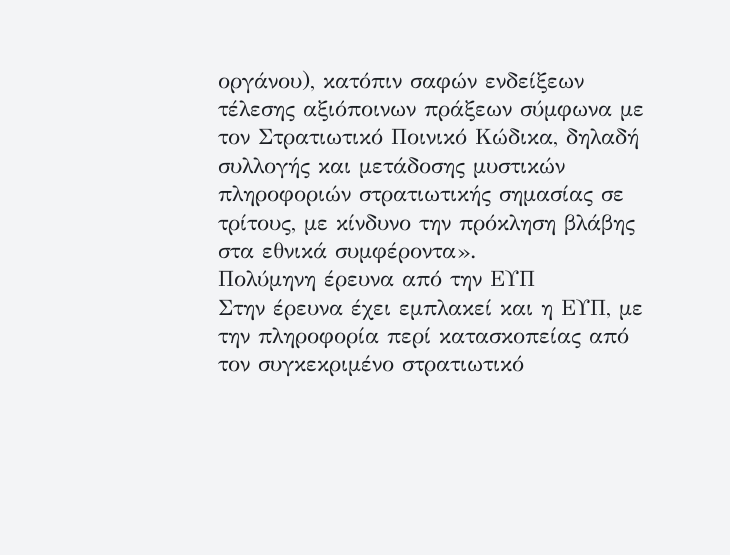οργάνου), κατόπιν σαφών ενδείξεων τέλεσης αξιόποινων πράξεων σύμφωνα με τον Στρατιωτικό Ποινικό Κώδικα, δηλαδή συλλογής και μετάδοσης μυστικών πληροφοριών στρατιωτικής σημασίας σε τρίτους, με κίνδυνο την πρόκληση βλάβης στα εθνικά συμφέροντα».
Πολύμηνη έρευνα από την ΕΥΠ
Στην έρευνα έχει εμπλακεί και η ΕΥΠ, με την πληροφορία περί κατασκοπείας από τον συγκεκριμένο στρατιωτικό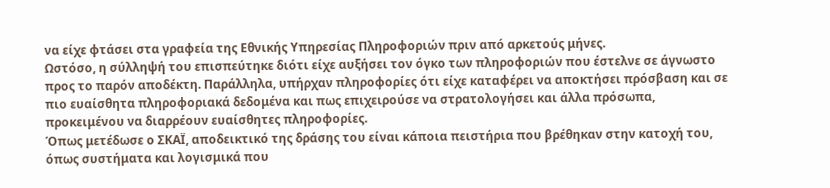να είχε φτάσει στα γραφεία της Εθνικής Υπηρεσίας Πληροφοριών πριν από αρκετούς μήνες.
Ωστόσο, η σύλληψή του επισπεύτηκε διότι είχε αυξήσει τον όγκο των πληροφοριών που έστελνε σε άγνωστο προς το παρόν αποδέκτη. Παράλληλα, υπήρχαν πληροφορίες ότι είχε καταφέρει να αποκτήσει πρόσβαση και σε πιο ευαίσθητα πληροφοριακά δεδομένα και πως επιχειρούσε να στρατολογήσει και άλλα πρόσωπα, προκειμένου να διαρρέουν ευαίσθητες πληροφορίες.
Όπως μετέδωσε ο ΣΚΑΪ, αποδεικτικό της δράσης του είναι κάποια πειστήρια που βρέθηκαν στην κατοχή του, όπως συστήματα και λογισμικά που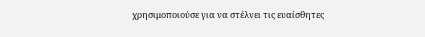χρησιμοποιούσε για να στέλνει τις ευαίσθητες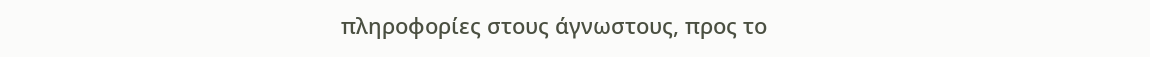πληροφορίες στους άγνωστους, προς το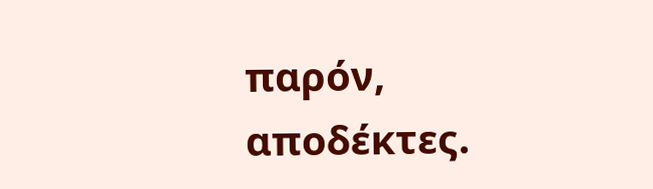παρόν, αποδέκτες.